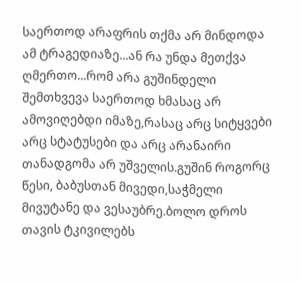საერთოდ არაფრის თქმა არ მინდოდა ამ ტრაგედიაზე...ან რა უნდა მეთქვა ღმერთო...რომ არა გუშინდელი შემთხვევა საერთოდ ხმასაც არ ამოვიღებდი იმაზე,რასაც არც სიტყვები არც სტატუსები და არც არანაირი თანადგომა არ უშველის.გუშინ როგორც წესი, ბაბუსთან მივედი,საჭმელი მივუტანე და ვესაუბრე.ბოლო დროს თავის ტკივილებს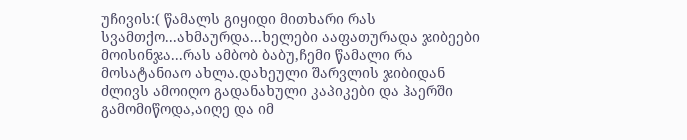უჩივის:( წამალს გიყიდი მითხარი რას სვამთქო...ახმაურდა...ხელები ააფათურადა ჯიბეები მოისინჯა...რას ამბობ ბაბუ,ჩემი წამალი რა მოსატანიაო ახლა.დახეული შარვლის ჯიბიდან ძლივს ამოიღო გადანახული კაპიკები და ჰაერში გამომიწოდა,აიღე და იმ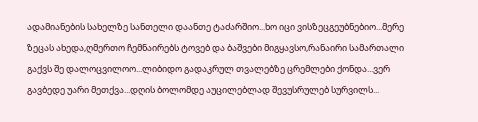ადამიანების სახელზე სანთელი დაანთე ტაძარშიო...ხო იცი ვისზეცგეუბნებიო...მერე ზეცას ახედა,ღმერთო ჩემნაირებს ტოვებ და ბაშვები მიგყავსო,რანაირი სამართალი გაქვს შე დალოცვილოო...ლიბიდო გადაკრულ თვალებზე ცრემლები ქონდა...ვერ გავბედე უარი მეთქვა...დღის ბოლომდე აუცილებლად შევუსრულებ სურვილს...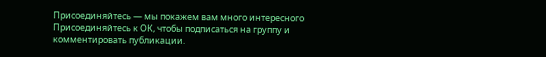Присоединяйтесь — мы покажем вам много интересного
Присоединяйтесь к ОК, чтобы подписаться на группу и комментировать публикации.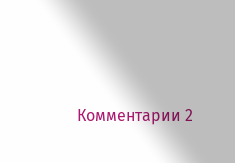Комментарии 2